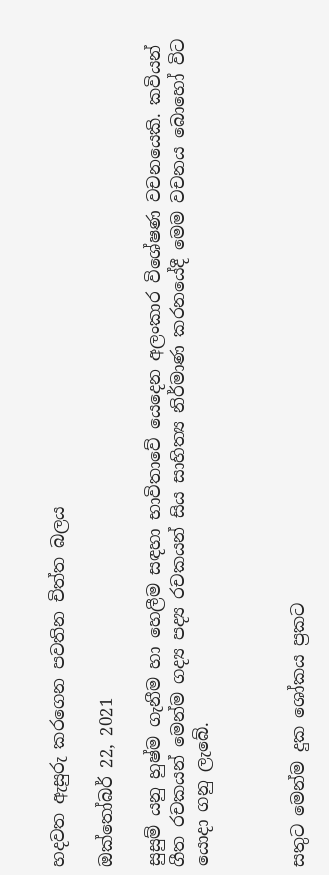හදවත ඇසුරු කරගෙන පවතින චිත්ත බලය

ඔක්තෝබර් 22, 2021

සුසුම් යනු හුෂ්ම ගැනීම හා හෙලීම සඳහා භාවිතාවේ යෙදෙන අලංකාර විශේෂණ වචනයෙකි. කවියන් ගීත රචකයන් මෙන්ම ගද්‍ය පද්‍ය රචකයන් සිය සාහිත්‍ය නිර්මාණ කරනයේදී මෙම වචනය බොහෝ විට යොදා ගනු ලැබේ.



සතුට මෙන්ම දුක ශෝකය ප්‍රකට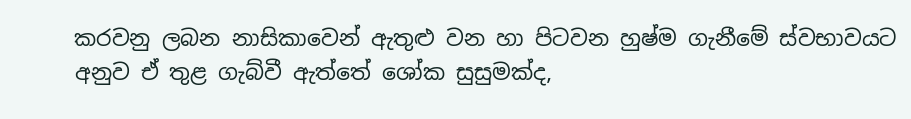කරවනු ලබන නාසිකාවෙන් ඇතුළු වන හා පිටවන හුෂ්ම ගැනීමේ ස්වභාවයට අනුව ඒ තුළ ගැබ්වී ඇත්තේ ශෝක සුසුමක්ද,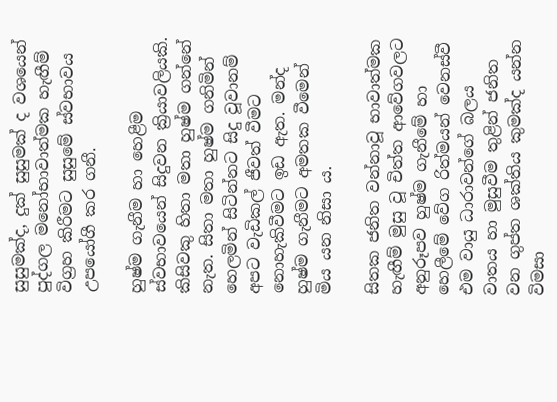සුසුමක්ද, දුක් සුසුමක් ද වශයෙන් පුද්ගල මනෝභාවාත්මක හැඟීම් විග්‍රහ කිරීමට සුසුමේ ස්වභාවය උපයෝගී කර ගනී.

හුෂ්ම ගැනීම හා හෙළීම ස්වභාවයෙන් සිදුවන ක්‍රියාවලියකි. කිසිවකු හිතා මතා හුෂ්ම ගන්නේ නැත. සිතා මතා හුෂ්ම ගනිමින් හෙලමින් සිටින්නට සිදු වූවානම් අපට වැඩිකල් ජීවත් වීමට නොහැකිවීමට ඉඩ ඇත. මන්ද හුෂ්ම ගැනීමට අමතක වීමෙන් මිය යන නිසා ය.

සිතක ජනිත වන්නාවූ භාවාත්මක හැඟීම් මුසු වූ චිත්ත ආවේගවලට අනුරූපව හුෂ්ම ගැනීමේ හා හෙලීමේ වේග රිත්මයන් වෙනස්වී එම වායු ධාරාවන්ගේ බලය වාතය හා මුසුවීම තුළින් ජනිත වන ගුප්ත ශක්තිය කුමක්ද යන්න විමසා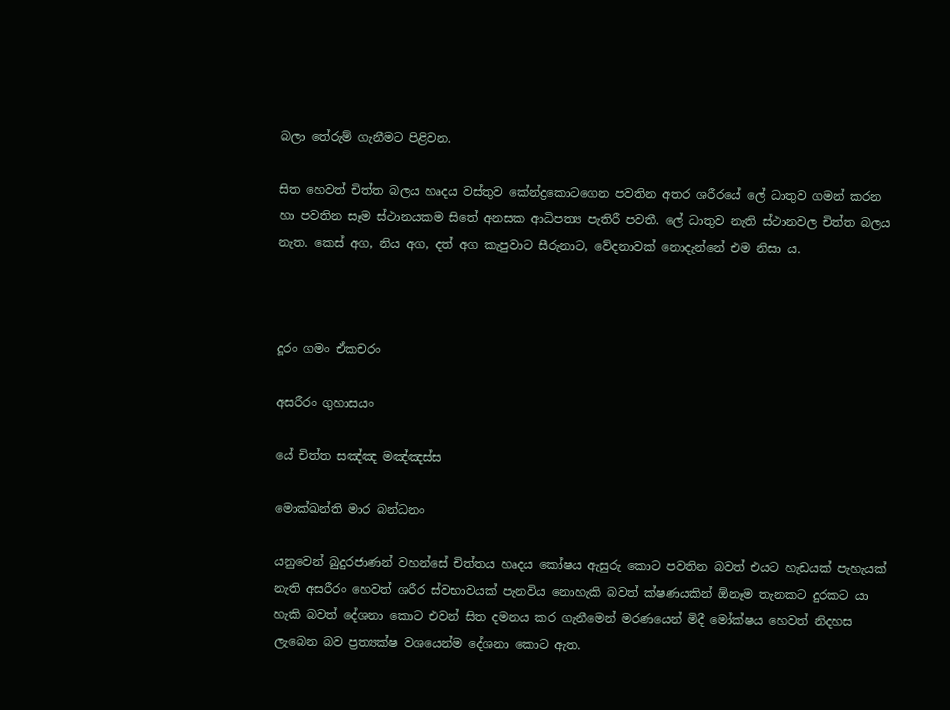බලා තේරුම් ගැනීමට පිළිවන.

සිත හෙවත් චිත්ත බලය හෘදය වස්තුව කේන්ද්‍රකොටගෙන පවතින අතර ශරීරයේ ලේ ධාතුව ගමන් කරන හා පවතින සෑම ස්ථානයකම සිතේ අනසක ආධිපත්‍ය පැතිරී පවතී. ලේ ධාතුව නැති ස්ථානවල චිත්ත බලය නැත. කෙස් අග, නිය අග, දත් අග කැපුවාට සීරුනාට, වේදනාවක් නොදැන්නේ එම නිසා ය.



දූරං ගමං ඒකචරං

අසරීරං ගුහාසයං

යේ චිත්ත සඤ්ඤ මඤ්ඤස්ස

මොක්ඛන්ති මාර බන්ධනං

යනුවෙන් බුදුරජාණන් වහන්සේ චිත්තය හෘදය කෝෂය ඇසුරු කොට පවතින බවත් එයට හැඩයක් පැහැයක් නැති අසරීරං හෙවත් ශරීර ස්වභාවයක් පැනවිය නොහැකි බවත් ක්ෂණයකින් ඕනෑම තැනකට දුරකට යා හැකි බවත් දේශනා කොට එවන් සිත දමනය කර ගැනීමෙන් මරණයෙන් මිදී මෝක්ෂය හෙවත් නිදහස ලැබෙන බව ප්‍රත්‍යක්ෂ වශයෙන්ම දේශනා කොට ඇත.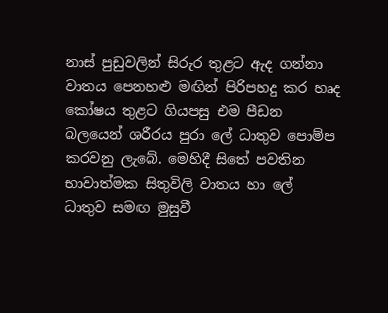නාස් පුඩුවලින් සිරුර තුළට ඇද ගන්නා වාතය පෙනහළු මඟින් පිරිපහදු කර හෘද කෝෂය තුළට ගියපසු එම පීඩන බලයෙන් ශරීරය පුරා ලේ ධාතුව පොම්ප කරවනු ලැබේ. මෙහිදී සිතේ පවතින භාවාත්මක සිතුවිලි වාතය හා ලේ ධාතුව සමඟ මුසුවී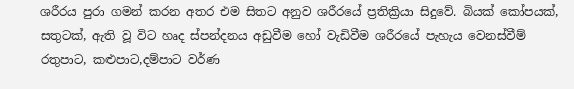ශරීරය පුරා ගමන් කරන අතර එම සිතට අනුව ශරීරයේ ප්‍රතික්‍රියා සිදුවේ. බියක් කෝපයක්, සතුටක්, ඇති වූ විට හෘද ස්පන්දනය අඩුවීම හෝ වැඩිවීම ශරීරයේ පැහැය වෙනස්වීම් රතුපාට, කළුපාට,දම්පාට වර්ණ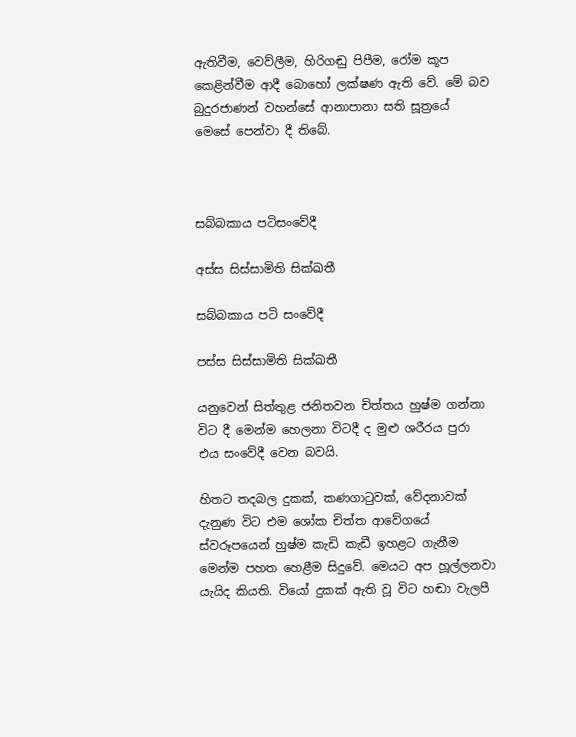ඇතිවීම, වෙව්ලීම, හිරිගඬු පිපීම, රෝම කූප කෙළින්වීම ආදී බොහෝ ලක්ෂණ ඇති වේ. මේ බව බුදුරජාණන් වහන්සේ ආනාපානා සති සූත්‍රයේ මෙසේ පෙන්වා දී තිබේ.



සබ්බකාය පටිසංවේදී

අස්ස සිස්සාමිති සික්ඛතී

සබ්බකාය පටි සංවේදී

පස්ස සිස්සාමිති සික්ඛතී

යනුවෙන් සිත්තුළ ජනිතවන චිත්තය හුෂ්ම ගන්නා විට දී මෙන්ම හෙලනා විටදී ද මුළු ශරීරය පුරා එය සංවේදී වෙන බවයි.

හිතට තදබල දුකක්, කණගාටුවක්, වේදනාවක් දැනුණ විට එම ශෝක චිත්ත ආවේගයේ ස්වරූපයෙන් හුෂ්ම කැඩි කැඩී ඉහළට ගැනීම මෙන්ම පහත හෙළීම සිදුවේ. මෙයට අප හූල්ලනවා යැයිද කියති. වියෝ දුකක් ඇති වූ විට හඬා වැලපී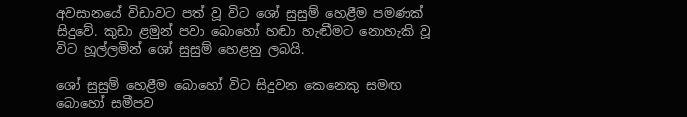අවසානයේ විඩාවට පත් වූ විට ශෝ සුසුම් හෙළීම පමණක් සිදුවේ. කුඩා ළමුන් පවා බොහෝ හඬා හැඬීමට නොහැකි වූ විට හූල්ලමින් ශෝ සුසුම් හෙළනු ලබයි.

ශෝ සුසුම් හෙළීම බොහෝ විට සිදුවන කෙනෙකු සමඟ බොහෝ සමීපව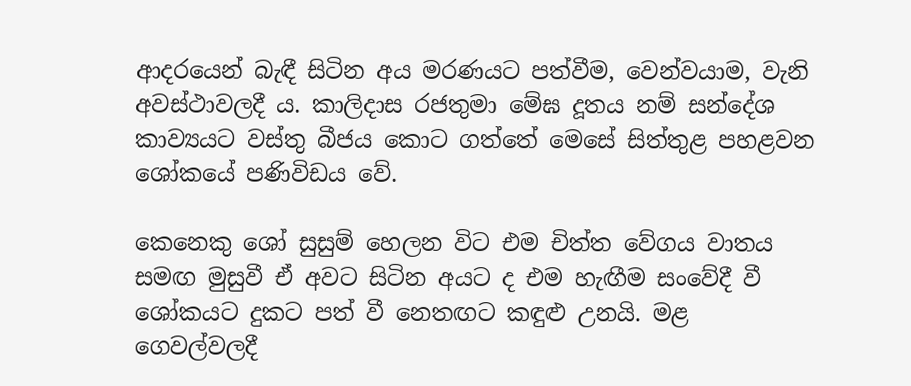ආදරයෙන් බැඳී සිටින අය මරණයට පත්වීම, වෙන්වයාම, වැනි අවස්ථාවලදී ය. කාලිදාස රජතුමා මේඝ දූතය නම් සන්දේශ කාව්‍යයට වස්තු බීජය කොට ගත්තේ මෙසේ සිත්තුළ පහළවන ශෝකයේ පණිවිඩය වේ.

කෙනෙකු ශෝ සුසුම් හෙලන විට එම චිත්ත වේගය වාතය සමඟ මුසුවී ඒ අවට සිටින අයට ද එම හැඟීම සංවේදී වී ශෝකයට දුකට පත් වී නෙතඟට කඳුළු උනයි. මළ ගෙවල්වලදී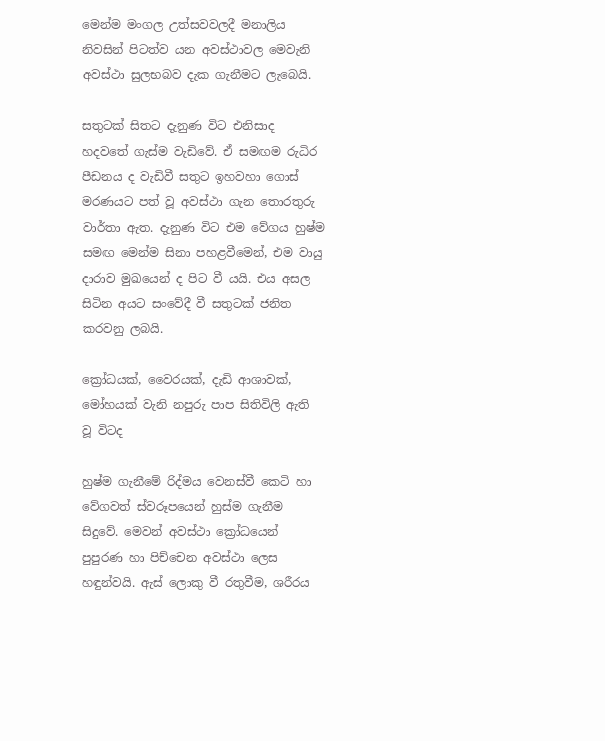මෙන්ම මංගල උත්සවවලදී මනාලිය නිවසින් පිටත්ව යන අවස්ථාවල මෙවැනි අවස්ථා සුලභබව දැක ගැනීමට ලැබෙයි.

සතුටක් සිතට දැනුණ විට එනිසාද හදවතේ ගැස්ම වැඩිවේ. ඒ සමඟම රුධිර පීඩනය ද වැඩිවී සතුට ඉහවහා ගොස් මරණයට පත් වූ අවස්ථා ගැන තොරතුරු වාර්තා ඇත. දැනුණ විට එම වේගය හුෂ්ම සමඟ මෙන්ම සිනා පහළවීමෙන්, එම වායු දාරාව මුඛයෙන් ද පිට වී යයි. එය අසල සිටින අයට සංවේදී වී සතුටක් ජනිත කරවනු ලබයි.

ක්‍රෝධයක්, වෛරයක්, දැඩි ආශාවක්, මෝහයක් වැනි නපුරු පාප සිතිවිලි ඇති වූ විටද

හුෂ්ම ගැනීමේ රිද්මය වෙනස්වී කෙටි හා වේගවත් ස්වරූපයෙන් හුස්ම ගැනීම සිදුවේ. මෙවන් අවස්ථා ක්‍රෝධයෙන් පුපුරණ හා පිච්චෙන අවස්ථා ලෙස හඳුන්වයි. ඇස් ලොකු වී රතුවීම, ශරීරය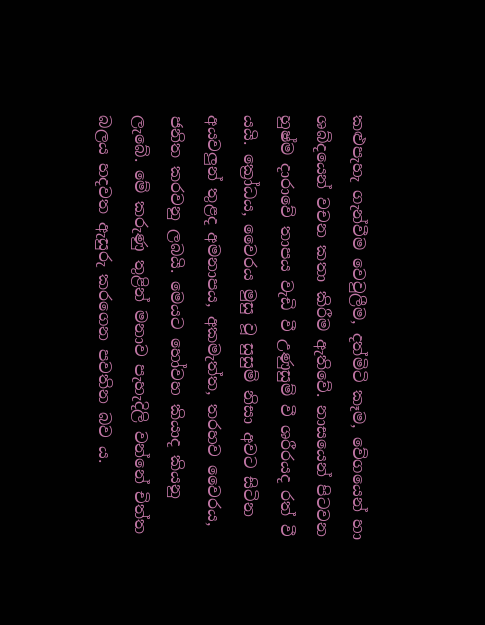කළුපැහැ ගැන්වීම වෙවුලීම, දත්මිටි කෑම, වේගයෙන් හා ශබ්දයෙන් වචන කතා කිරීම ඇතිවේ. නාසයෙන් පිටවන හුෂ්ම දාරාවේ තාපය වැඩි වී උණුසුම් වී ශරීරයද රත් වී යයි. ක්‍රෝධය, වෛරය මුසු වූ සුසුම් නිසා අවට සිටින අයවලුන් තුළද අමනාපය, අකමැත්ත, තරහව වෛරය, ජනිත කරවනු ලබයි. මෙයට හෝවහ කියාද කියනු ලැබේ. මේ කරුණු තුළින් මනාව පැහැදිලි වන්නේ චිත්ත බලය හදවත ඇසුරු කරගෙන පවතින බව ය.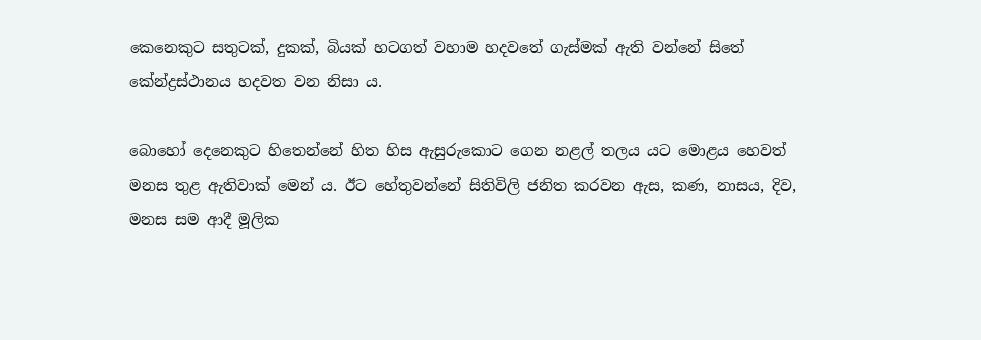කෙනෙකුට සතුටක්, දුකක්, බියක් හටගත් වහාම හදවතේ ගැස්මක් ඇති වන්නේ සිතේ කේන්ද්‍රස්ථානය හදවත වන නිසා ය.

බොහෝ දෙනෙකුට හිතෙන්නේ හිත හිස ඇසුරුකොට ගෙන නළල් තලය යට මොළය හෙවත් මනස තුළ ඇතිවාක් මෙන් ය. ඊට හේතුවන්නේ සිතිවිලි ජනිත කරවන ඇස, කණ, නාසය, දිව, මනස සම ආදී මූලික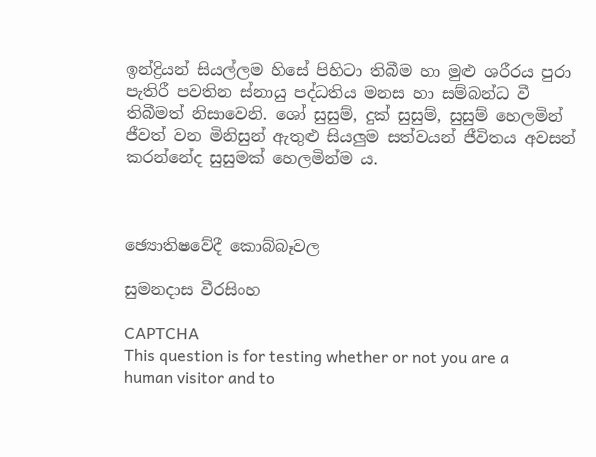ඉන්ද්‍රියන් සියල්ලම හිසේ පිහිටා තිබීම හා මුළු ශරීරය පුරා පැතිරී පවතින ස්නායු පද්ධතිය මනස හා සම්බන්ධ වී තිබීමත් නිසාවෙනි. ශෝ සුසුම්, දුක් සුසුම්, සුසුම් හෙලමින් ජීවත් වන මිනිසුන් ඇතුළු සියලුම සත්වයන් ජීවිතය අවසන් කරන්නේද සුසුමක් හෙලමින්ම ය.



ඡ්‍යොතිෂවේදී කොබ්බෑවල

සුමනදාස වීරසිංහ

CAPTCHA
This question is for testing whether or not you are a human visitor and to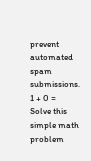prevent automated spam submissions.
1 + 0 =
Solve this simple math problem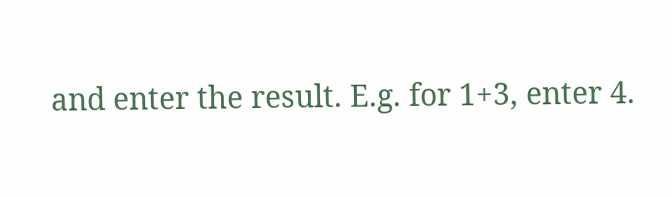and enter the result. E.g. for 1+3, enter 4.